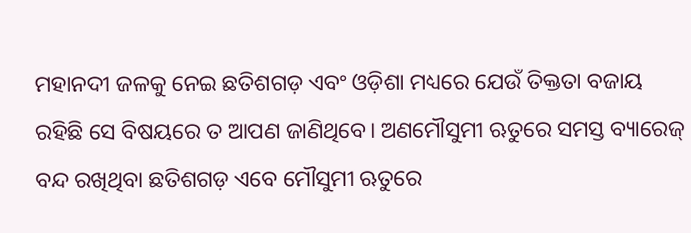ମହାନଦୀ ଜଳକୁ ନେଇ ଛତିଶଗଡ଼ ଏବଂ ଓଡ଼ିଶା ମଧ୍ୟରେ ଯେଉଁ ତିକ୍ତତା ବଜାୟ ରହିଛି ସେ ବିଷୟରେ ତ ଆପଣ ଜାଣିଥିବେ। ଅଣମୌସୁମୀ ଋତୁରେ ସମସ୍ତ ବ୍ୟାରେଜ୍ ବନ୍ଦ ରଖିଥିବା ଛତିଶଗଡ଼ ଏବେ ମୌସୁମୀ ଋତୁରେ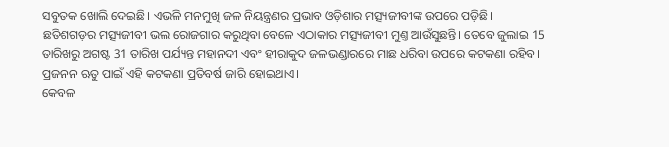ସବୁତକ ଖୋଲି ଦେଇଛି। ଏଭଳି ମନମୁଖି ଜଳ ନିୟନ୍ତ୍ରଣର ପ୍ରଭାବ ଓଡ଼ିଶାର ମତ୍ସ୍ୟଜୀବୀଙ୍କ ଉପରେ ପଡ଼ିଛି।
ଛତିଶଗଡ଼ର ମତ୍ସ୍ୟଜୀବୀ ଭଲ ରୋଜଗାର କରୁଥିବା ବେଳେ ଏଠାକାର ମତ୍ସ୍ୟଜୀବୀ ମୁଣ୍ତ ଆଉଁସୁଛନ୍ତି। ତେବେ ଜୁଲାଇ 15 ତାରିଖରୁ ଅଗଷ୍ଟ 31 ତାରିଖ ପର୍ଯ୍ୟନ୍ତ ମହାନଦୀ ଏବଂ ହୀରାକୁଦ ଜଳଭଣ୍ଡାରରେ ମାଛ ଧରିବା ଉପରେ କଟକଣା ରହିବ। ପ୍ରଜନନ ଋତୁ ପାଇଁ ଏହି କଟକଣା ପ୍ରତିବର୍ଷ ଜାରି ହୋଇଥାଏ।
କେବଳ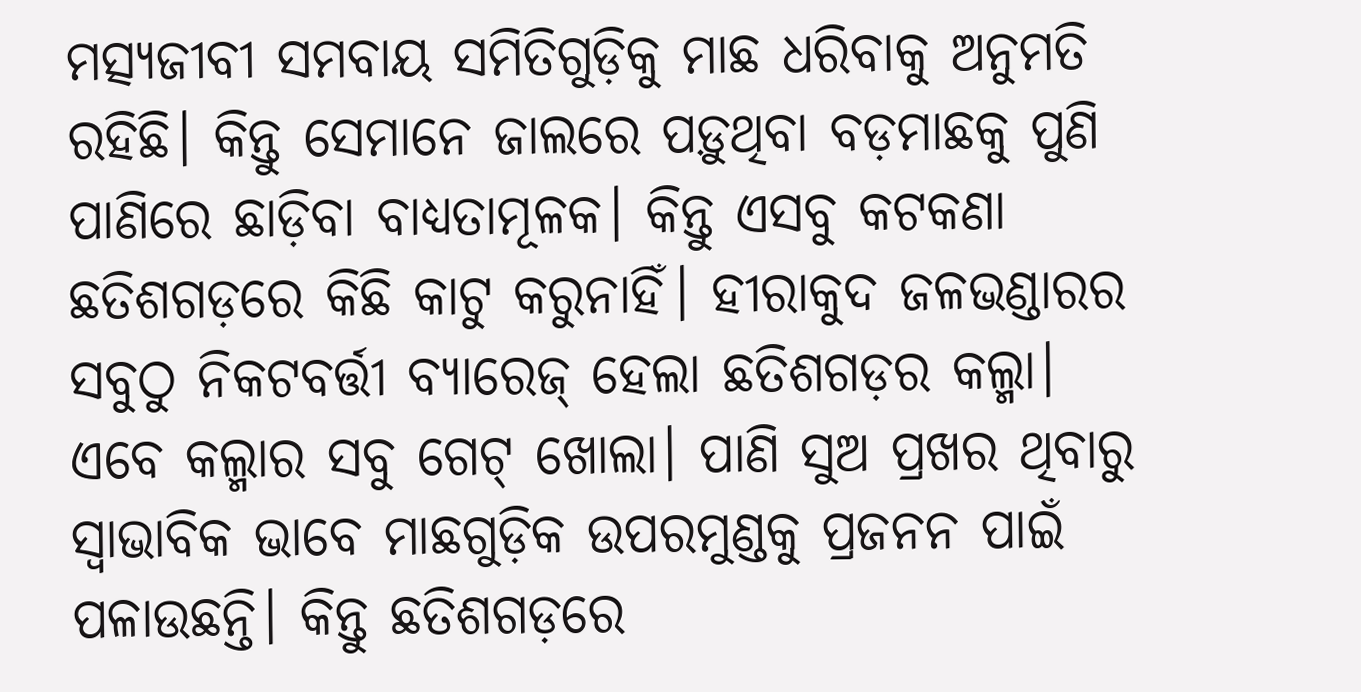ମତ୍ସ୍ୟଜୀବୀ ସମବାୟ ସମିତିଗୁଡ଼ିକୁ ମାଛ ଧରିବାକୁ ଅନୁମତି ରହିଛି। କିନ୍ତୁ ସେମାନେ ଜାଲରେ ପଡ଼ୁଥିବା ବଡ଼ମାଛକୁ ପୁଣି ପାଣିରେ ଛାଡ଼ିବା ବାଧ୍ୟତାମୂଳକ। କିନ୍ତୁ ଏସବୁ କଟକଣା ଛତିଶଗଡ଼ରେ କିଛି କାଟୁ କରୁନାହିଁ। ହୀରାକୁଦ ଜଳଭଣ୍ଡାରର ସବୁଠୁ ନିକଟବର୍ତ୍ତୀ ବ୍ୟାରେଜ୍ ହେଲା ଛତିଶଗଡ଼ର କଲ୍ମା।
ଏବେ କଲ୍ମାର ସବୁ ଗେଟ୍ ଖୋଲା। ପାଣି ସୁଅ ପ୍ରଖର ଥିବାରୁ ସ୍ବାଭାବିକ ଭାବେ ମାଛଗୁଡ଼ିକ ଉପରମୁଣ୍ଡକୁ ପ୍ରଜନନ ପାଇଁ ପଳାଉଛନ୍ତି। କିନ୍ତୁ ଛତିଶଗଡ଼ରେ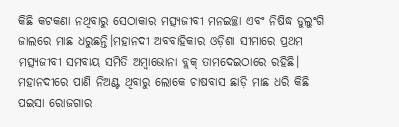କିଛି କଟକଣା ନଥିବାରୁ ସେଠାକାର ମତ୍ସ୍ୟଜୀବୀ ମନଇଚ୍ଛା ଏବଂ ନିଷିଦ୍ଧ ଡୁଲୁଂଗି ଜାଲରେ ମାଛ ଧରୁଛନ୍ତି।ମହାନଦୀ ଅବବାହିକାର ଓଡ଼ିଶା ସୀମାରେ ପ୍ରଥମ ମତ୍ସ୍ୟଜୀବୀ ସମବାୟ ସମିତି ଅମ୍ବାଭୋନା ବ୍ଲକ୍ ତାମଦେଇଠାରେ ରହିଛି।
ମହାନଦୀରେ ପାଣି ନିଅଣ୍ଟ ଥିବାରୁ ଲୋକେ ଚାଷବାସ ଛାଡ଼ି ମାଛ ଧରି କିଛି ପଇସା ରୋଜଗାର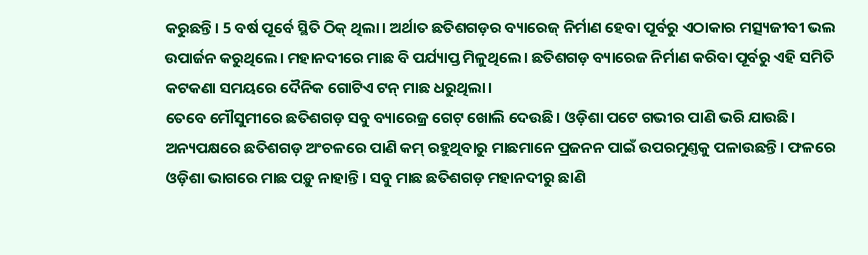କରୁଛନ୍ତି। 5 ବର୍ଷ ପୂର୍ବେ ସ୍ଥିତି ଠିକ୍ ଥିଲା। ଅର୍ଥାତ ଛତିଶଗଡ଼ର ବ୍ୟାରେଜ୍ ନିର୍ମାଣ ହେବା ପୂର୍ବରୁ ଏଠାକାର ମତ୍ସ୍ୟଜୀବୀ ଭଲ ଉପାର୍ଜନ କରୁଥିଲେ। ମହାନଦୀରେ ମାଛ ବି ପର୍ଯ୍ୟାପ୍ତ ମିଳୁଥିଲେ। ଛତିଶଗଡ଼ ବ୍ୟାରେଜ ନିର୍ମାଣ କରିବା ପୂର୍ବରୁ ଏହି ସମିତି କଟକଣା ସମୟରେ ଦୈନିକ ଗୋଟିଏ ଟନ୍ ମାଛ ଧରୁଥିଲା।
ତେବେ ମୌସୁମୀରେ ଛତିଶଗଡ଼ ସବୁ ବ୍ୟାରେଜ୍ର ଗେଟ୍ ଖୋଲି ଦେଉଛି। ଓଡ଼ିଶା ପଟେ ଗଭୀର ପାଣି ଭରି ଯାଉଛି। ଅନ୍ୟପକ୍ଷରେ ଛତିଶଗଡ଼ ଅଂଚଳରେ ପାଣି କମ୍ ରହୁଥିବାରୁ ମାଛମାନେ ପ୍ରଜନନ ପାଇଁ ଉପରମୁଣ୍ତକୁ ପଳାଉଛନ୍ତି। ଫଳରେ ଓଡ଼ିଶା ଭାଗରେ ମାଛ ପଡ଼ୁ ନାହାନ୍ତି। ସବୁ ମାଛ ଛତିଶଗଡ଼ ମହାନଦୀରୁ ଛାଣି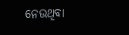ନେଉଥିବା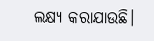ଲକ୍ଷ୍ୟ କରାଯାଉଛି।